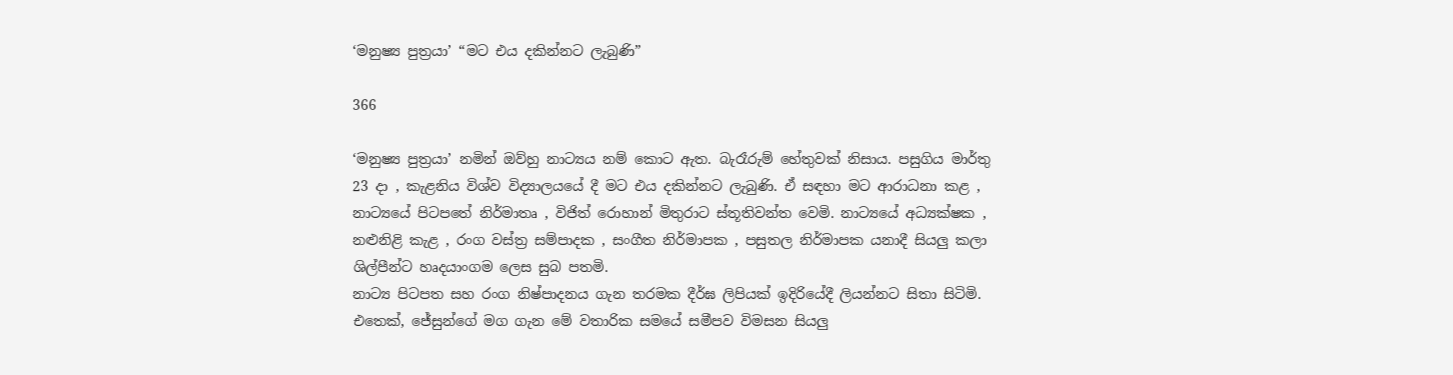‘මනුෂ්‍ය පුත්‍රයා’ “මට එය දකින්නට ලැබුණි”

366

‘මනුෂ්‍ය පුත්‍රයා’ නමින් ඔව්හු නාට්‍යය නම් කොට ඇත. බැරෑරුම් හේතුවක් නිසාය. පසුගිය මාර්තු 23 දා , කැළනිය විශ්ව විද්‍යාලයයේ දී මට එය දකින්නට ලැබුණි. ඒ සඳහා මට ආරාධනා කළ , නාට්‍යයේ පිටපතේ නිර්මාතෘ , විජිත් රොහාන් මිතුරාට ස්තූතිවන්ත වෙමි. නාට්‍යයේ අධ්‍යක්ෂක , නළුනිළි කැළ , රංග වස්ත්‍ර සම්පාදක , සංගීත නිර්මාපක , පසුතල නිර්මාපක යනාදී සියලු කලා ශිල්පීන්ට හෘදයාංගම ලෙස සුබ පතමි.
නාට්‍ය පිටපත සහ රංග නිෂ්පාදනය ගැන තරමක දීර්ඝ ලිපියක් ඉදිරියේදී ලියන්නට සිතා සිටිමි. එතෙක්, ජේසුන්ගේ මග ගැන මේ වතාරික සමයේ සමීපව විමසන සියලු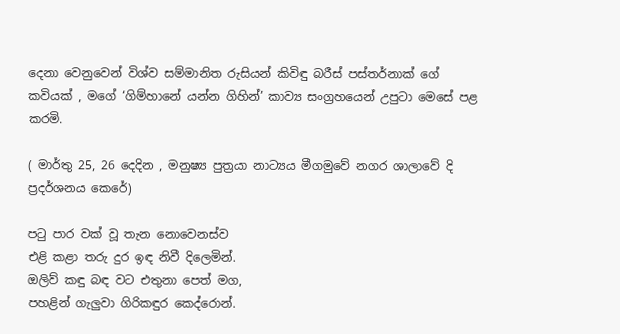දෙනා වෙනුවෙන් විශ්ව සම්මානිත රුසියන් කිවිඳු බරීස් පස්තර්නාක් ගේ කවියක් , මගේ ‘ගිම්හානේ යන්න ගිහින්’ කාව්‍ය සංග්‍රහයෙන් උපුටා මෙසේ පළ කරමි.

( මාර්තු 25, 26 දෙදින , මනුෂ්‍ය පුත්‍රයා නාට්‍යය මීගමුවේ නගර ශාලාවේ දි ප්‍රදර්ශනය කෙරේ)

පටු පාර වක් වූ තැන නොවෙනස්ව
එළි කළා තරු දුර ඉඳ නිවී දිලෙමින්.
ඔලිව් කඳු බඳ වට එතුනා පෙත් මග,
පහළින් ගැලුවා ගිරිකඳුර කෙද්රොන්.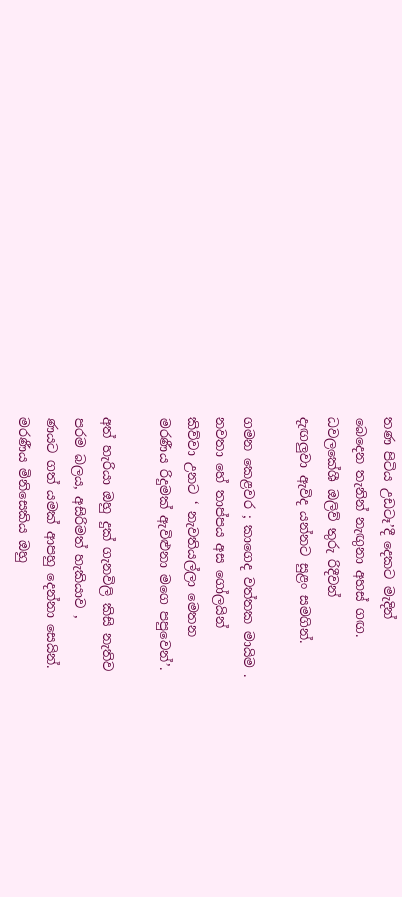තණ පිටිය උඩටෑ’දී දෙකට මැදින්
බෙදෙන තැනින් නැඟුනා අහස් ගඟ.
ධවලකේශී ඔලිව් තුරු රිදීවන්
දැඟලුවා ඇවිද යන්නට සුළං සමගින්.

ගමන කෙළවර ; කාගෙද වත්තක මායිම .
නවතා හේ තාප්පය අස ගෝලයින්
කිව්වා උනට ‘ නැවතියල්ලා මෙතන
මරණීය රිදුමක් ඇවිළුනා මගෙ පපුවෙන්’.

අත් හැරියා ඔහු දුක් ගැනවිලි කිසි නැතිව
පරම බලය, අසිරිමත් හැකියාව ,
ණයට ගත් යමක් ආපහු දෙන්නා සෙයින්.
මරණීය මිනිසෙකිය ඔහු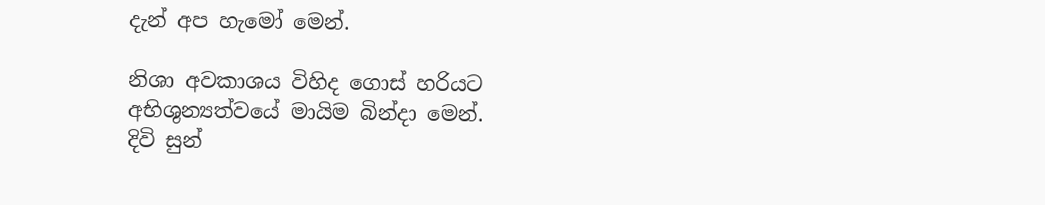දැන් අප හැමෝ මෙන්.

නිශා අවකාශය විහිද ගොස් හරියට
අභිශුන්‍යත්වයේ මායිම බින්දා මෙන්.
දිවි සුන්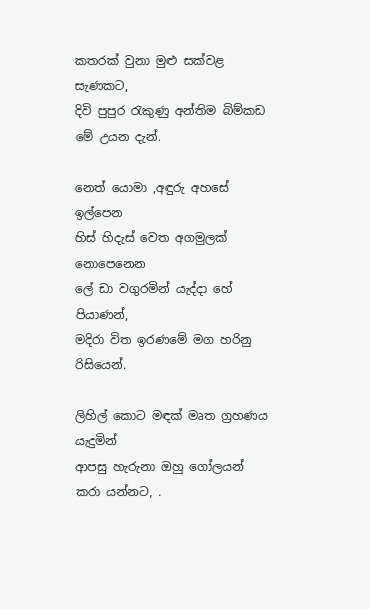කතරක් වුනා මුළු සක්වළ සැණකට,
දිවි පුපුර රැකුණු අන්තිම බිම්කඩ මේ උයන දැන්.

නෙත් යොමා ,අඳුරු අහසේ ඉල්පෙන
හිස් හිදැස් වෙත අගමුලක් නොපෙනෙන
ලේ ඩා වගුරමින් යැද්දා හේ පියාණන්,
මදිරා විත ඉරණමේ මග හරිනු රිසියෙන්.

ලිහිල් කොට මඳක් මෘත ග්‍රහණය යැදුමින්
ආපසු හැරුනා ඔහු ගෝලයන් කරා යන්නට, .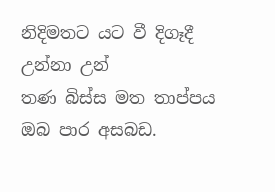නිදිමතට යට වී දිගෑදී උන්නා උන්
තණ බිස්ස මත තාප්පය ඔබ පාර අසබඩ.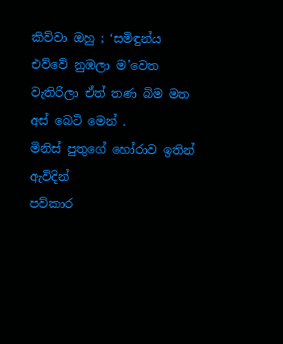කිව්වා ඔහු ; ‘සමිඳුන්ය එව්වේ නුඹලා ම’වෙත
වැතිරිලා ඒත් තණ බිම මත අස් බෙටි මෙන් .
මිනිස් පුතුගේ හෝරාව ඉතින් ඇවිදින්
පව්කාර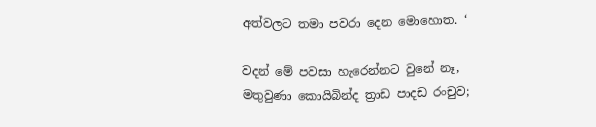අත්වලට තමා පවරා දෙන මොහොත. ‘

වදන් මේ පවසා හැරෙන්නට වුනේ නෑ,
මතුවුණා කොයිබින්ද ත්‍රාඩ පාදඩ රංචුව;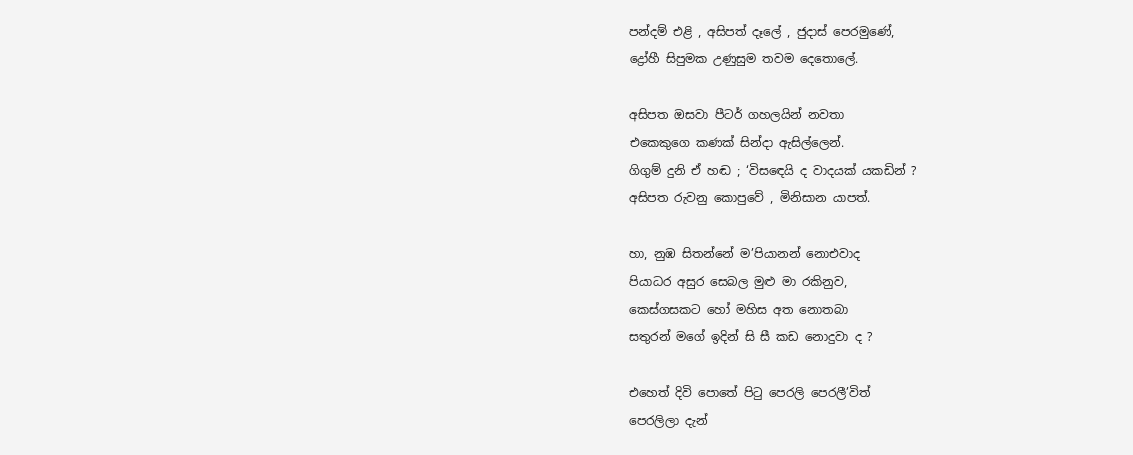පන්දම් එළි , අසිපත් දෑලේ , ජුදාස් පෙරමුණේ,
ද්‍රෝහී සිපුමක උණුසුම තවම දෙතොලේ.

අසිපත ඔසවා පීටර් ගහලයින් නවතා
එකෙකුගෙ කණක් සින්දා ඇසිල්ලෙන්.
ගිගුම් දුනි ඒ හඬ ; ‘විසඳෙයි ද වාදයක් යකඩින් ?
අසිපත රුවනු කොපුවේ , මිනිසාන යාපත්.

හා, නුඹ සිතන්නේ ම’පියානන් නොඑවාද
පියාධර අසුර සෙබල මුළු මා රකිනුව,
කෙස්ගසකට හෝ මහිස අත නොතබා
සතුරන් මගේ ඉදින් සි සී කඩ නොදුවා ද ?

එහෙත් දිවි පොතේ පිටු පෙරලි පෙරලී’විත්
පෙරලිලා දැන්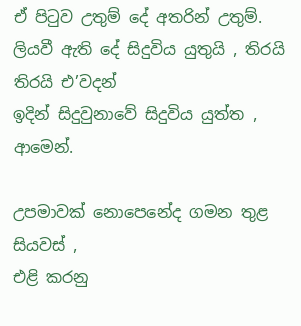ඒ පිටුව උතුම් දේ අතරින් උතුම්.
ලියවී ඇති දේ සිදුවිය යුතුයි , තිරයි තිරයි එ’වදන්
ඉදින් සිදුවුනාවේ සිදුවිය යුත්ත , ආමෙන්.

උපමාවක් නොපෙනේද ගමන තුළ සියවස් ,
එළි කරනු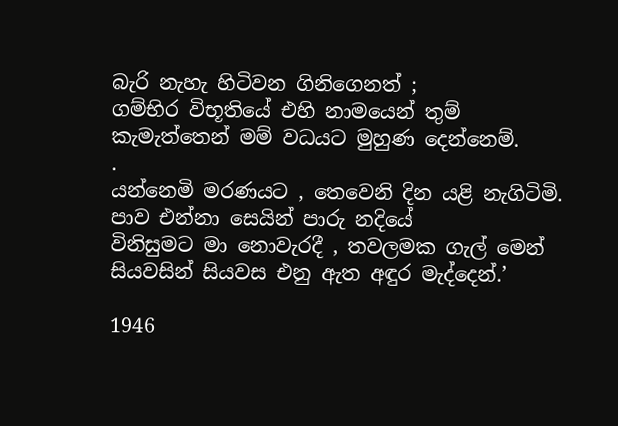බැරි නැහැ හිටිවන ගිනිගෙනත් ;
ගම්භිර විභූතියේ එහි නාමයෙන් තුම්
කැමැත්තෙන් මම් වධයට මුහුණ දෙන්නෙම්.
.
යන්නෙමි මරණයට , තෙවෙනි දින යළි නැගිටිමි.
පාව එන්නා සෙයින් පාරු නදියේ
විනිසුමට මා නොවැරදී , තවලමක ගැල් මෙන්
සියවසින් සියවස එනු ඇත අඳුර මැද්දෙන්.’

1946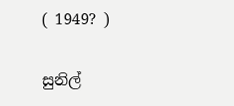( 1949? )

සුනිල්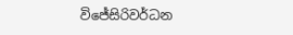විජේසිරිවර්ධන